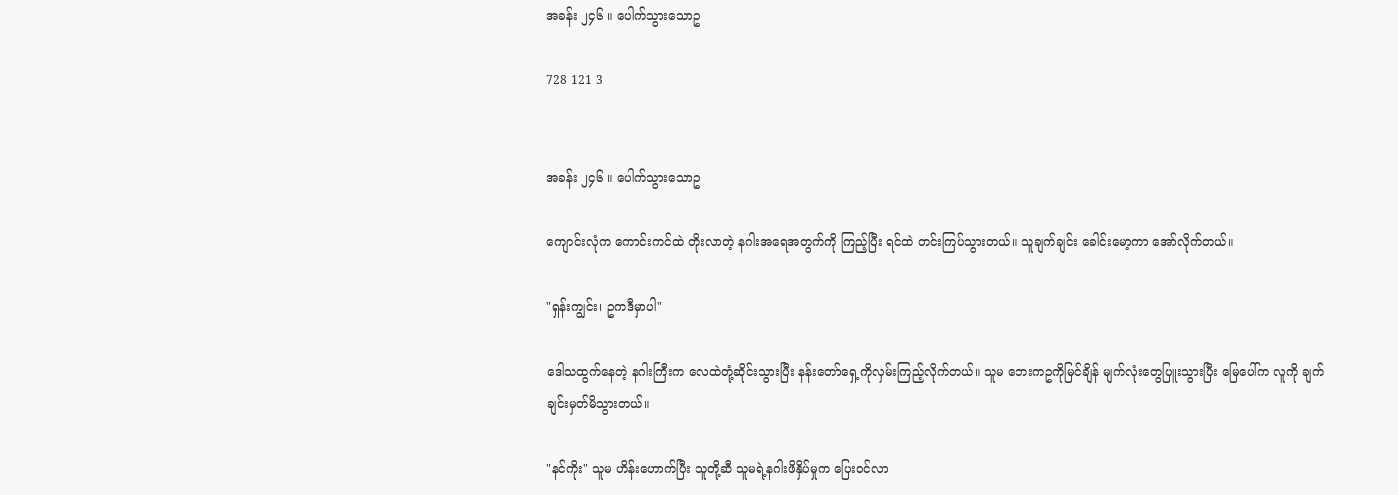အခန်း ၂၄၆ ။ ပေါက်သွားသောဥ

728 121 3


အခန်း ၂၄၆ ။ ပေါက်သွားသောဥ

ကျောင်းလုံက ကောင်းကင်ထဲ တိုးလာတဲ့ နဂါးအရေအတွက်ကို ကြည့်ပြီး ရင်ထဲ တင်းကြပ်သွားတယ်။ သူချက်ချင်း ခေါင်းမော့ကာ အော်လိုက်တယ်။

"ရှန်းကျွင်း၊ ဥကဒီမှာပါ"

ဒေါသထွက်နေတဲ့ နဂါးကြီးက လေထဲတုံ့ဆိုင်းသွားပြီး နန်းတော်ရှေ့ကိုလှမ်းကြည့်လိုက်တယ်။ သူမ ဘေးကဥကိုမြင်ချိန် မျက်လုံးတွေပြူးသွားပြီး မြေပေါ်က လူကို ချက်ချင်းမှတ်မိသွားတယ်။

"နင်ကိုး" သူမ ဟိန်းဟောက်ပြီး သူတို့ဆီ သူမရဲ့နဂါးဖိနှိပ်မှုက ပြေးဝင်လာ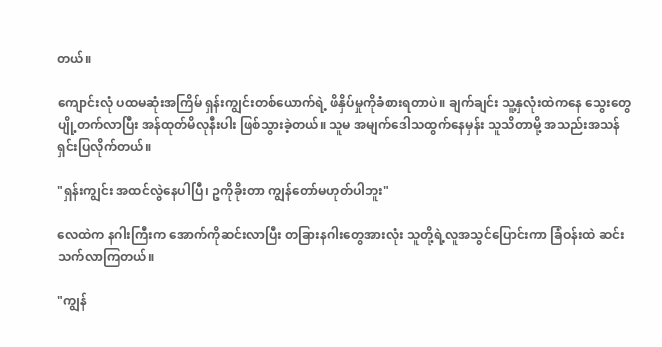တယ်။

ကျောင်းလုံ ပထမဆုံးအကြိမ် ရှန်းကျွင်းတစ်ယောက်ရဲ့ ဖိနှိပ်မှုကိုခံစားရတာပဲ။ ချက်ချင်း သူ့နှလုံးထဲ‌ကနေ သွေးတွေ ပျို့တက်လာပြီး အန်ထုတ်မိလုနီးပါး ဖြစ်သွားခဲ့တယ်။ သူမ အမျက်ဒေါသထွက်နေမှန်း သူသိတာမို့ အသည်းအသန် ရှင်းပြလိုက်တယ်။

"ရှန်းကျွင်း အထင်လွဲနေပါပြီ၊ ဥကိုခိုးတာ ကျွန်တော်မဟုတ်ပါဘူး"

လေထဲက နဂါးကြီးက အောက်ကိုဆင်းလာပြီး တခြားနဂါးတွေအားလုံး သူတို့ရဲ့လူအသွင်ပြောင်းကာ ခြံဝန်းထဲ ဆင်းသက်လာကြတယ်။

"ကျွန်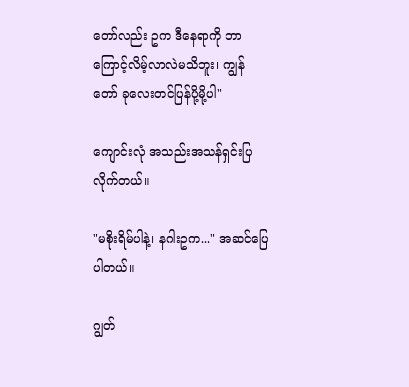တော်လည်း ဥက ဒီနေရာကို ဘာကြောင့်လိမ့်လာလဲမသိဘူး၊ ကျွန်တော် ခုလေးတင်ပြန်ပို့မို့ပါ"

ကျောင်းလုံ အသည်းအသန်ရှင်းပြလိုက်တယ်။

"မစိုးရိမ်ပါနဲ့၊ နဂါးဥက..." အဆင်ပြေပါတယ်။

ဂျွတ်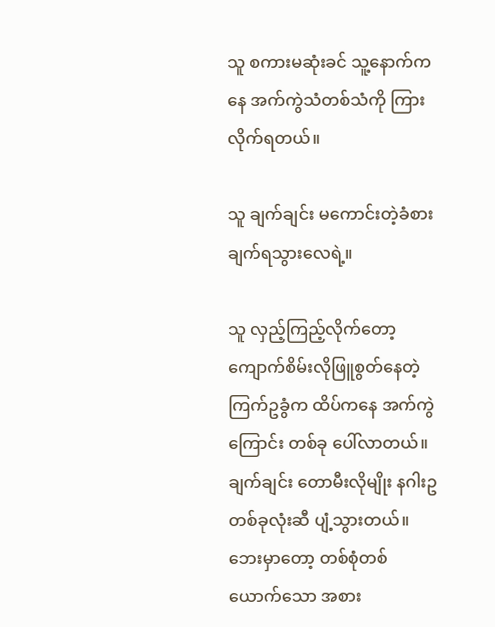သူ စကားမဆုံးခင် သူ့နောက်ကနေ အက်ကွဲသံတစ်သံကို ကြားလိုက်ရတယ်။

သူ ချက်ချင်း မကောင်းတဲ့ခံစားချက်ရ‌သွားလေရဲ့။

သူ လှည့်ကြည့်လိုက်တော့ ကျောက်စိမ်းလိုဖြူစွတ်နေတဲ့ ကြက်ဥခွံက ထိပ်ကနေ အက်ကွဲကြောင်း တစ်ခု ပေါ်လာတယ်။ ချက်ချင်း တောမီးလိုမျိုး နဂါးဥတစ်ခုလုံးဆီ ပျံ့သွားတယ်။ ဘေးမှာတော့ တစ်စုံတစ်ယောက်သော အစား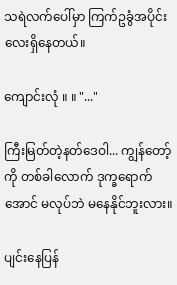သရဲလက်ပေါ်မှာ ကြက်ဥခွံအပိုင်းလေးရှိနေတယ်။

ကျောင်းလုံ ။ ။ "..."

ကြီးမြတ်တဲ့နတ်ဒေဝါ... ကျွန်တော့်ကို တစ်ခါလောက် ဒုက္ခရောက်အောင် မလုပ်ဘဲ မနေနိုင်ဘူးလား။

ပျင်းနေပြန်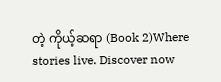တဲ့ ကိုယ့်ဆရာ (Book 2)Where stories live. Discover now